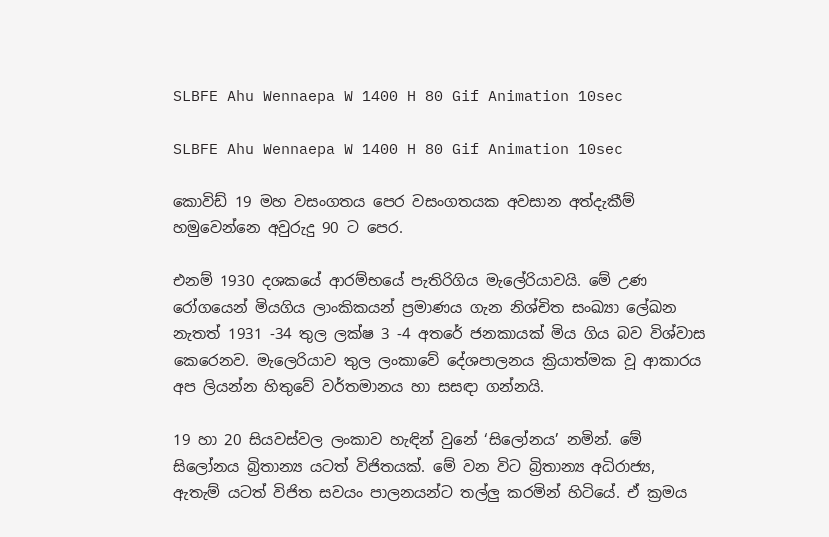SLBFE Ahu Wennaepa W 1400 H 80 Gif Animation 10sec

SLBFE Ahu Wennaepa W 1400 H 80 Gif Animation 10sec

කොවිඩ් 19 මහ වසංගතය පෙර වසංගතයක අවසාන අත්දැකීම් හමුවෙන්නෙ අවුරුදු 90 ට පෙර.

එනම් 1930 දශකයේ ආරම්භයේ පැතිරිගිය මැලේරියාවයි. මේ උණ රෝගයෙන් මියගිය ලාංකිකයන් ප්‍රමාණය ගැන නිශ්චිත සංඛ්‍යා ලේඛන නැතත් 1931 -34 තුල ලක්ෂ 3 -4 අතරේ ජනකායක් මිය ගිය බව විශ්වාස කෙරෙනව. මැලෙරියාව තුල ලංකාවේ දේශපාලනය ක්‍රියාත්මක වූ ආකාරය අප ලියන්න හිතුවේ වර්තමානය හා සසඳා ගන්නයි.

19 හා 20 සියවස්වල ලංකාව හැඳින් වුනේ ‘සිලෝනය’ නමින්. මේ සිලෝනය බ්‍රිතාන්‍ය යටත් විජිතයක්. මේ වන විට බ්‍රිතාන්‍ය අධිරාජ්‍ය, ඇතැම් යටත් විජිත සවයං පාලනයන්ට තල්ලු කරමින් හිටියේ. ඒ ක්‍රමය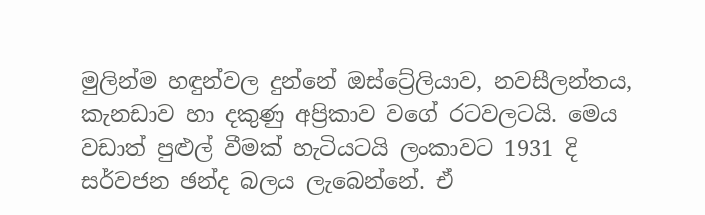මුලින්ම හඳුන්වල දුන්නේ ඔස්ට්‍රේලියාව, නවසීලන්තය, කැනඩාව හා දකුණු අප්‍රිකාව වගේ රටවලටයි. මෙය වඩාත් පුළුල් වීමක් හැටියටයි ලංකාවට 1931 දි සර්වජන ඡන්ද බලය ලැබෙන්නේ. ඒ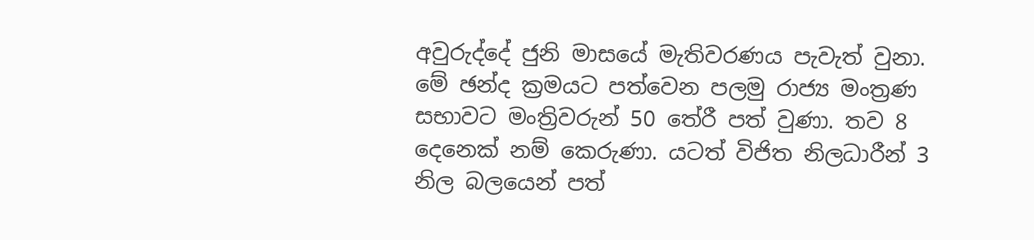අවුරුද්දේ ජුනි මාසයේ මැතිවරණය පැවැත් වුනා. මේ ඡන්ද ක්‍රමයට පත්වෙන පලමු රාජ්‍ය මංත්‍රණ සභාවට මංත්‍රිවරුන් 50 තේරී පත් වුණා. තව 8 දෙනෙක් නම් කෙරුණා. යටත් විජිත නිලධාරීන් 3 නිල බලයෙන් පත්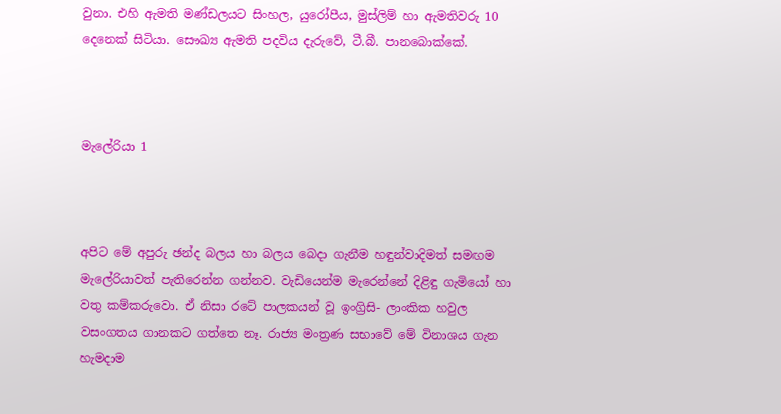වුනා. එහි ඇමති මණ්ඩලයට සිංහල, යුරෝපීය, මුස්ලිම් හා ඇමතිවරු 10 දෙනෙක් සිටියා. සෞඛ්‍ය ඇමති පදවිය දැරුවේ, ටී.බී. පානබොක්කේ.



මැලේරියා 1



අපිට මේ අපුරු ඡන්ද බලය හා බලය බෙදා ගැනීම හඳුන්වාදිමත් සමඟම මැලේරියාවත් පැතිරෙන්න ගන්නව. වැඩියෙන්ම මැරෙන්නේ දිළිඳු ගැමියෝ හා වතු කම්කරුවො. ඒ නිසා රටේ පාලකයන් වූ ඉංග්‍රිසි- ලාංකික හවුල වසංගතය ගානකට ගත්තෙ නෑ. රාජ්‍ය මංත්‍රණ සභාවේ මේ විනාශය ගැන හැමදාම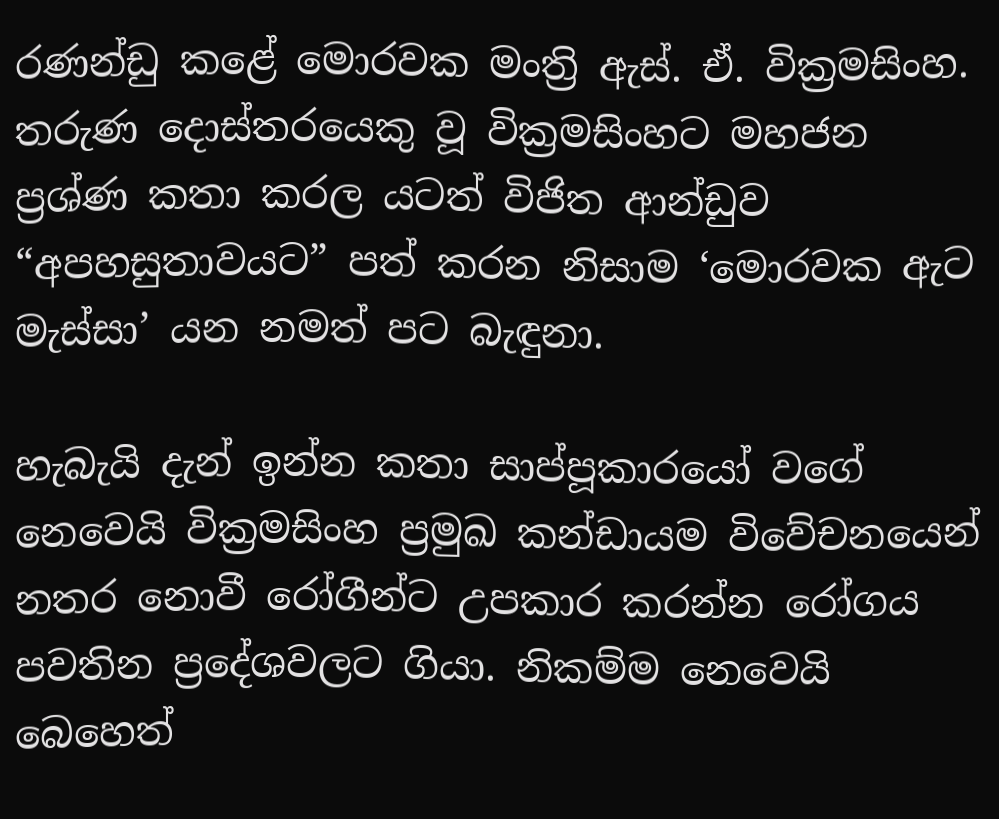රණන්ඩු කළේ මොරවක මංත්‍රි ඇස්. ඒ. වික්‍රමසිංහ. තරුණ දොස්තරයෙකු වූ වික්‍රමසිංහට මහජන ප්‍රශ්ණ කතා කරල යටත් විජිත ආන්ඩුව “අපහසුතාවයට” පත් කරන නිසාම ‘මොරවක ඇට මැස්සා’ යන නමත් පට බැඳුනා.

හැබැයි දැන් ඉන්න කතා සාප්පූකාරයෝ වගේ නෙවෙයි වික්‍රමසිංහ ප්‍රමුඛ කන්ඩායම විවේචනයෙන් නතර නොවී රෝගීන්ට උපකාර කරන්න රෝගය පවතින ප්‍රදේශවලට ගියා. නිකම්ම නෙවෙයි බෙහෙත්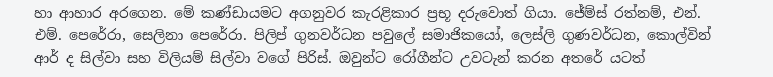හා ආහාර අරගෙන. මේ කණ්ඩායමට අගනුවර කැරළිකාර ප්‍රභූ දරුවොත් ගියා. ජේම්ස් රත්නම්, එන්. එම්. පෙරේරා, සෙලිනා පෙරේරා. පිලිප් ගුනවර්ධන පවුලේ සමාජිකයෝ, ලෙස්ලි ගුණවර්ධන, කොල්වින් ආර් ද සිල්වා සහ විලියම් සිල්වා වගේ පිරිස්. ඔවුන්ට රෝගීන්ට උවටැන් කරන අතරේ යටත්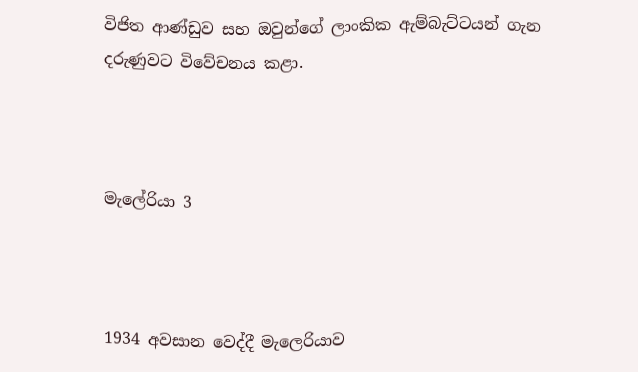විජිත ආණ්ඩුව සහ ඔවුන්ගේ ලාංකික ඇම්බැට්ටයන් ගැන දරුණුවට විවේචනය කළා.



මැලේරියා 3



1934 අවසාන වෙද්දී මැලෙරියාව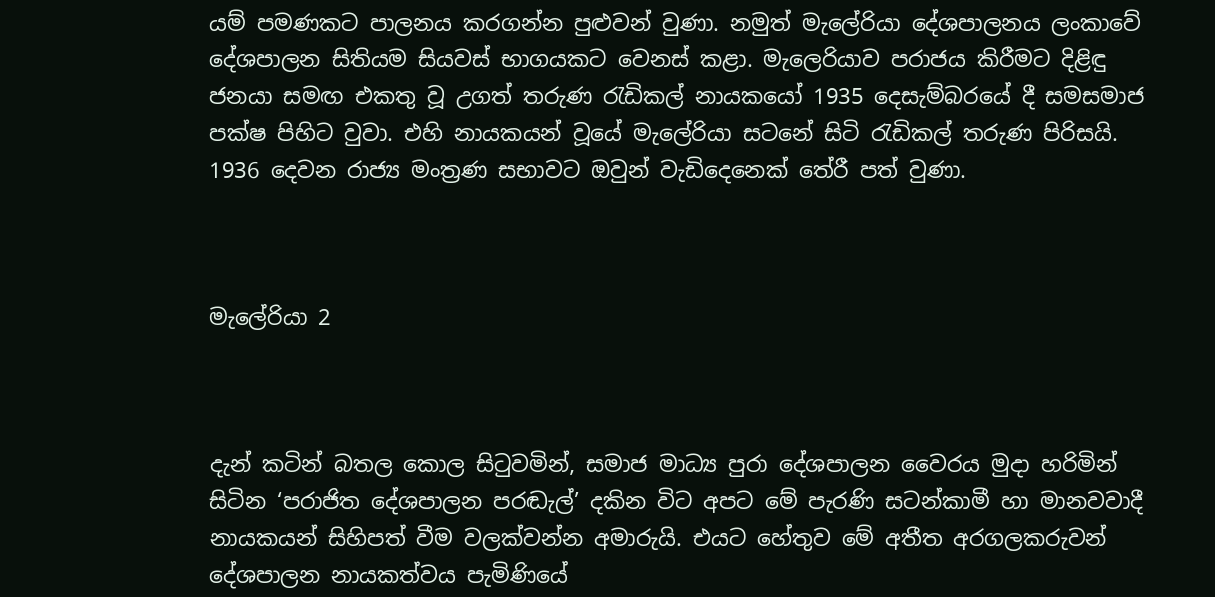යම් පමණකට පාලනය කරගන්න පුළුවන් වුණා. නමුත් මැලේරියා දේශපාලනය ලංකාවේ දේශපාලන සිතියම සියවස් භාගයකට වෙනස් කළා. මැලෙරියාව පරාජය කිරීමට දිළිඳු ජනයා සමඟ එකතු වූ උගත් තරුණ රැඩිකල් නායකයෝ 1935 දෙසැම්බරයේ දී සමසමාජ පක්ෂ පිහිට වුවා. එහි නායකයන් වූයේ මැලේරියා සටනේ සිටි රැඩිකල් තරුණ පිරිසයි. 1936 දෙවන රාජ්‍ය මංත්‍රණ සභාවට ඔවුන් වැඩිදෙනෙක් තේරී පත් වුණා.



මැලේරියා 2



දැන් කටින් බතල කොල සිටුවමින්, සමාජ මාධ්‍ය පුරා දේශපාලන වෛරය මුදා හරිමින් සිටින ‘පරාජිත දේශපාලන පරඬැල්’ දකින විට අපට මේ පැරණි සටන්කාමී හා මානවවාදී නායකයන් සිහිපත් වීම වලක්වන්න අමාරුයි. එයට හේතුව මේ අතීත අරගලකරුවන් දේශපාලන නායකත්වය පැමිණියේ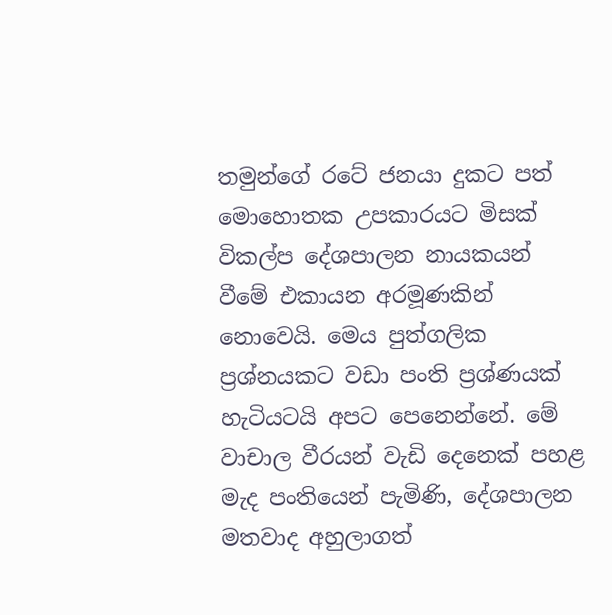තමුන්ගේ රටේ ජනයා දුකට පත් මොහොතක උපකාරයට මිසක් විකල්ප දේශපාලන නායකයන් වීමේ එකායන අරමූණකින් නොවෙයි. මෙය පුත්ගලික ප්‍රශ්නයකට වඩා පංති ප්‍රශ්ණයක් හැටියටයි අපට පෙනෙන්නේ. මේ වාචාල වීරයන් වැඩි දෙනෙක් පහළ මැද පංතියෙන් පැමිණි, දේශපාලන මතවාද අහුලාගත්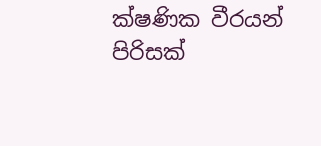ක්ෂණික වීරයන් පිරිසක්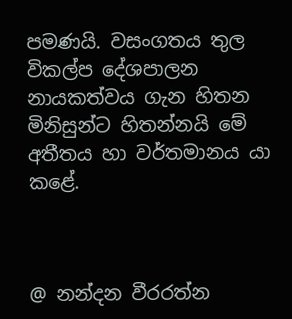පමණයි. වසංගතය තුල විකල්ප දේශපාලන නායකත්වය ගැන හිතන මිනිසුන්ට හිතන්නයි මේ අතීතය හා වර්තමානය යා කළේ.



@ නන්දන වීරරත්න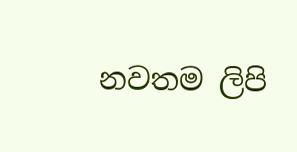නවතම ලිපි